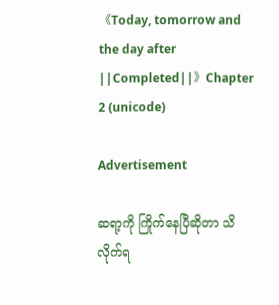《Today, tomorrow and the day after ||Completed||》Chapter 2 (unicode)

Advertisement

ဆရာ့ကို ကြိုက်နေပြီဆိုတာ သိလိုက်ရ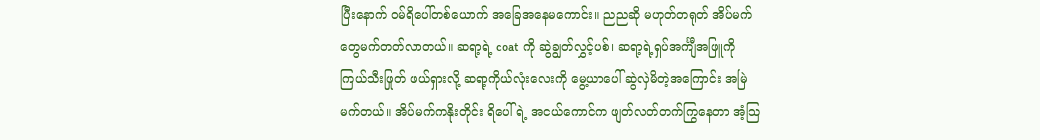ပြီးနောက် ဝမ်ရိပေါ်တစ်ယောက် အခြေအနေမကောင်း။ ညညဆို မဟုတ်တရုတ် အိပ်မက်တွေမက်တတ်လာတယ်။ ဆရာ့ရဲ့ coat ကို ဆွဲချွတ်လွှင့်ပစ်၊ ဆရာ့ရဲ့ရှပ်အင်္ကျီအဖြူကို ကြယ်သီးဖြုတ် ဖယ်ရှားလို့ ဆရာ့ကိုယ်လုံးလေးကို မွေ့ယာပေါ် ဆွဲလှဲမိတဲ့အကြောင်း အမြဲမက်တယ်။ အိပ်မက်ကနိုးတိုင်း ရိပေါ်ရဲ့ အငယ်ကောင်က ဖျတ်လတ်တက်ကြွနေတာ အံ့သြ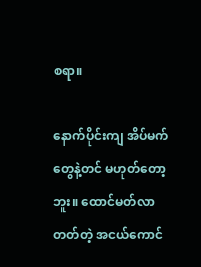စရာ။

နောက်ပိုင်းကျ အိပ်မက်တွေနဲ့တင် မဟုတ်တော့ဘူး။ ထောင်မတ်လာတတ်တဲ့ အငယ်ကောင်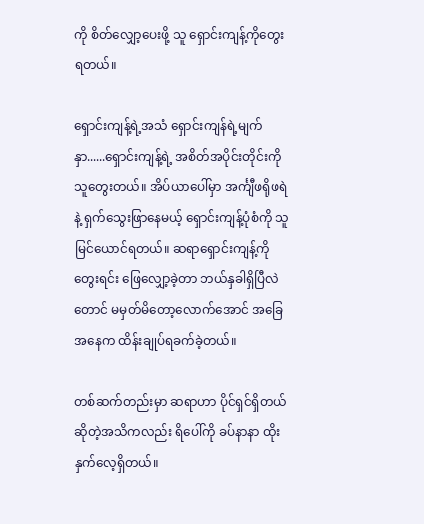ကို စိတ်လျှော့ပေးဖို့ သူ ရှောင်းကျန့်ကိုတွေးရတယ်။

ရှောင်းကျန့်ရဲ့အသံ ရှောင်းကျန်ရဲ့မျက်နှာ......ရှောင်းကျန့်ရဲ့ အစိတ်အပိုင်းတိုင်းကို သူတွေးတယ်။ အိပ်ယာပေါ်မှာ အင်္ကျီဖရိုဖရဲနဲ့ ရှက်သွေးဖြာနေမယ့် ရှောင်းကျန့်ပုံစံကို သူမြင်ယောင်ရတယ်။ ဆရာရှောင်းကျန့်ကိုတွေးရင်း ဖြေလျှော့ခဲ့တာ ဘယ်နှခါရှိပြီလဲတောင် မမှတ်မိတော့လောက်အောင် အခြေအနေက ထိန်းချုပ်ရခက်ခဲ့တယ်။

တစ်ဆက်တည်းမှာ ဆရာဟာ ပိုင်ရှင်ရှိတယ်ဆိုတဲ့အသိကလည်း ရိပေါ်ကို ခပ်နာနာ ထိုးနှက်လေ့ရှိတယ်။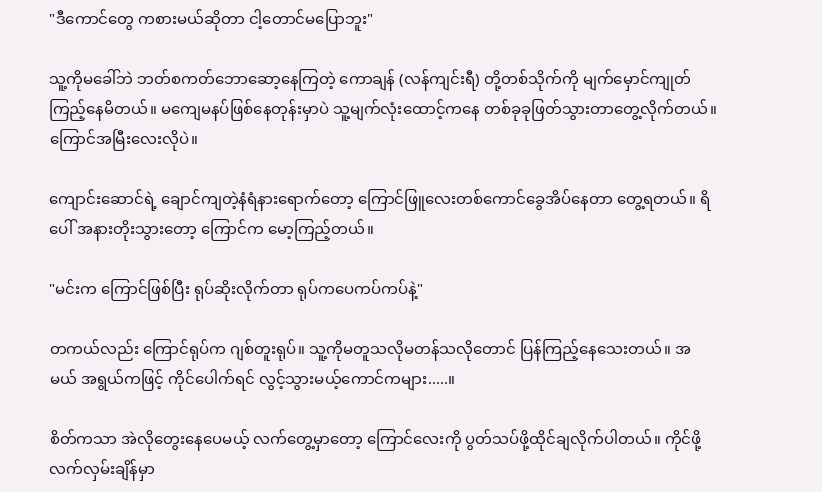"ဒီကောင်တွေ ကစားမယ်ဆိုတာ ငါ့တောင်မပြောဘူး"

သူ့ကိုမခေါ်ဘဲ ဘတ်စကတ်ဘောဆော့နေကြတဲ့ ကောချန် (လန်ကျင်းရီ) တို့တစ်သိုက်ကို မျက်မှောင်ကျုတ်ကြည့်နေမိတယ်။ မကျေမနပ်ဖြစ်နေတုန်းမှာပဲ သူ့မျက်လုံးထောင့်ကနေ တစ်ခုခုဖြတ်သွားတာတွေ့လိုက်တယ်။ ကြောင်အမြီးလေးလိုပဲ။

ကျောင်းဆောင်ရဲ့ ချောင်ကျတဲ့နံရံနားရောက်တော့ ကြောင်ဖြူလေးတစ်ကောင်ခွေအိပ်နေတာ တွေ့ရတယ်။ ရိပေါ် အနားတိုးသွားတော့ ကြောင်က မော့ကြည့်တယ်။

"မင်းက ကြောင်ဖြစ်ပြီး ရုပ်ဆိုးလိုက်တာ ရုပ်ကပေကပ်ကပ်နဲ့"

တကယ်လည်း ကြောင်ရုပ်က ဂျစ်တူးရုပ်။ သူ့ကိုမတူသလိုမတန်သလိုတောင် ပြန်ကြည့်နေသေးတယ်။ အမယ် အရွယ်ကဖြင့် ကိုင်ပေါက်ရင် လွင့်သွားမယ့်ကောင်ကများ.....။

စိတ်ကသာ အဲလိုတွေးနေပေမယ့် လက်တွေ့မှာတော့ ကြောင်လေးကို ပွတ်သပ်ဖို့ထိုင်ချလိုက်ပါတယ်။ ကိုင်ဖို့လက်လှမ်းချိန်မှာ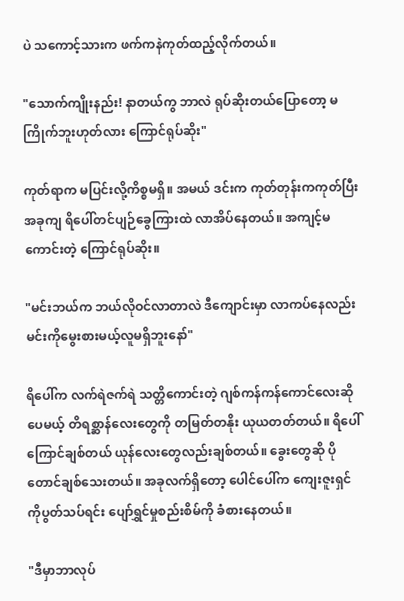ပဲ သကောင့်သားက ဖက်ကနဲကုတ်ထည့်လိုက်တယ်။

"သောက်ကျိုးနည်း! နာတယ်ကွ ဘာလဲ ရုပ်ဆိုးတယ်ပြောတော့ မကြိုက်ဘူးဟုတ်လား ကြောင်ရုပ်ဆိုး"

ကုတ်ရာက မပြင်းလို့ကိစ္စမရှိ။ အမယ် ဒင်းက ကုတ်တုန်းကကုတ်ပြီး အခုကျ ရိပေါ်တင်ပျဉ်ခွေကြားထဲ လာအိပ်နေတယ်။ အကျင့်မကောင်းတဲ့ ကြောင်ရုပ်ဆိုး။

"မင်းဘယ်က ဘယ်လိုဝင်လာတာလဲ ဒီကျောင်းမှာ လာကပ်နေလည်း မင်းကိုမွေးစားမယ့်လူမရှိဘူးနော်"

ရိပေါ်က လက်ရဲဇက်ရဲ သတ္တိကောင်းတဲ့ ဂျစ်ကန်ကန်ကောင်လေးဆိုပေမယ့် တိရစ္ဆာန်လေးတွေကို တမြတ်တနိုး ယုယတတ်တယ်။ ရိပေါ် ကြောင်ချစ်တယ် ယုန်လေးတွေလည်းချစ်တယ်။ ခွေးတွေဆို ပိုတောင်ချစ်သေးတယ်။ အခုလက်ရှိတော့ ပေါင်ပေါ်က ကျေးဇူးရှင်ကိုပွတ်သပ်ရင်း ပျော်ရွှင်မှုစည်းစိမ်ကို ခံစားနေတယ်။

"ဒီမှာဘာလုပ်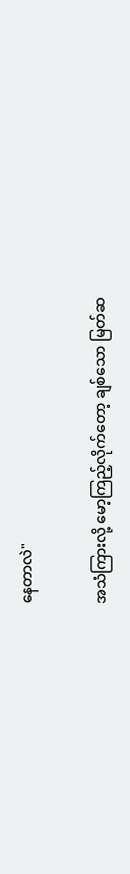နေတာလဲ"

အသံကြားလို့ မော့ကြည့်လိုက်တော့ ချစ်သော မြတ်ဆ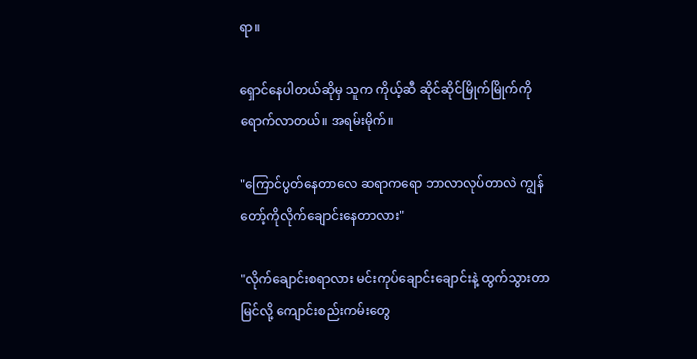ရာ။

ရှောင်နေပါတယ်ဆိုမှ သူက ကိုယ့်ဆီ ဆိုင်ဆိုင်မြိုက်မြိုက်ကို ရောက်လာတယ်။ အရမ်းမိုက်။

"ကြောင်ပွတ်နေတာလေ ဆရာကရော ဘာလာလုပ်တာလဲ ကျွန်တော့်ကိုလိုက်ချောင်းနေတာလား"

"လိုက်ချောင်းစရာလား မင်းကုပ်ချောင်းချောင်းနဲ့ ထွက်သွားတာမြင်လို့ ကျောင်းစည်းကမ်းတွေ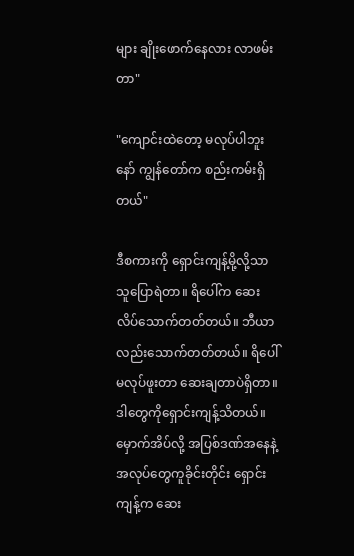များ ချိုးဖောက်နေလား လာဖမ်းတာ"

"ကျောင်းထဲတော့ မလုပ်ပါဘူးနော် ကျွန်တော်က စည်းကမ်းရှိတယ်"

ဒီစကားကို ရှောင်းကျန့်မို့လို့သာ သူပြောရဲတာ။ ရိပေါ်က ဆေးလိပ်သောက်တတ်တယ်။ ဘီယာလည်းသောက်တတ်တယ်။ ရိပေါ်မလုပ်ဖူးတာ ဆေးချတာပဲရှိတာ။ ဒါတွေကိုရှောင်းကျန့်သိတယ်။ မှောက်အိပ်လို့ အပြစ်ဒဏ်အနေနဲ့ အလုပ်တွေကူခိုင်းတိုင်း ရှောင်းကျန့်က ဆေး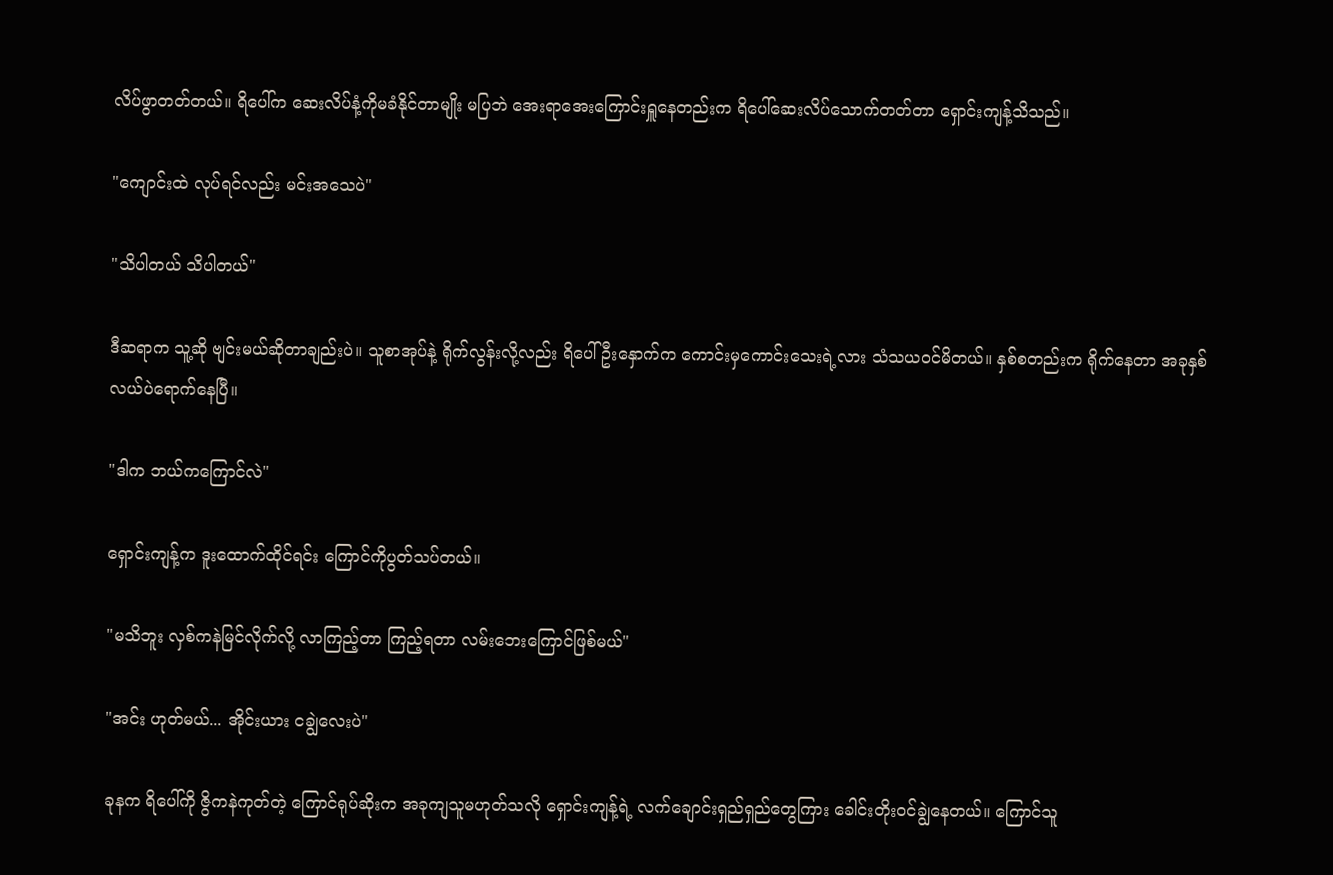လိပ်ဖွာတတ်တယ်။ ရိပေါ်က ဆေးလိပ်နံ့ကိုမခံနိုင်တာမျိုး မပြဘဲ အေးရာအေးကြောင်းရှူနေတည်းက ရိပေါ်ဆေးလိပ်သောက်တတ်တာ ရှောင်းကျန့်သိသည်။

"ကျောင်းထဲ လုပ်ရင်လည်း မင်းအသေပဲ"

"သိပါတယ် သိပါတယ်"

ဒီဆရာက သူ့ဆို ဗျင်းမယ်ဆိုတာချည်းပဲ။ သူစာအုပ်နဲ့ ရိုက်လွန်းလို့လည်း ရိပေါ် ဦးနှောက်က ကောင်းမှကောင်းသေးရဲ့လား သံသယဝင်မိတယ်။ နှစ်စတည်းက ရိုက်နေတာ အခုနှစ်လယ်ပဲရောက်နေပြီ။

"ဒါက ဘယ်ကကြောင်လဲ"

ရှောင်းကျန့်က ဒူးထောက်ထိုင်ရင်း ကြောင်ကိုပွတ်သပ်တယ်။

"မသိဘူး လှစ်ကနဲမြင်လိုက်လို့ လာကြည့်တာ ကြည့်ရတာ လမ်းဘေးကြောင်ဖြစ်မယ်"

"အင်း ဟုတ်မယ်... အိုင်းယား ငချွဲလေးပဲ"

ခုနက ရိပေါ်ကို ဇွိကနဲကုတ်တဲ့ ကြောင်ရုပ်ဆိုးက အခုကျသူမဟုတ်သလို ရှောင်းကျန့်ရဲ့ လက်ချောင်းရှည်ရှည်တွေကြား ခေါင်းတိုးဝင်ချွဲနေတယ်။ ကြောင်သူ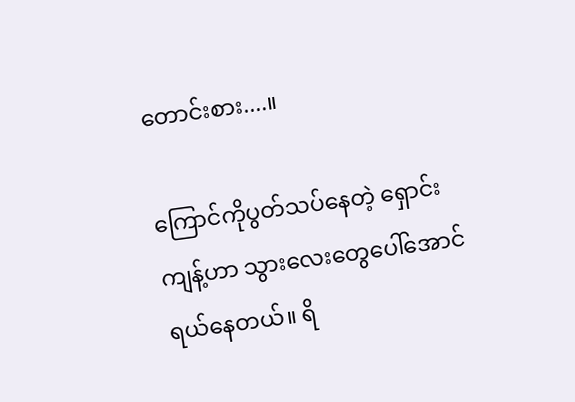တောင်းစား....။

ကြောင်ကိုပွတ်သပ်နေတဲ့ ရှောင်းကျန့်ဟာ သွားလေးတွေပေါ်အောင် ရယ်နေတယ်။ ရိ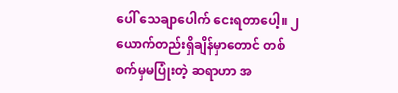ပေါ် သေချာပေါက် ငေးရတာပေါ့။ ၂ယောက်တည်းရှိချိန်မှာတောင် တစ်စက်မှမပြုံးတဲ့ ဆရာဟာ အ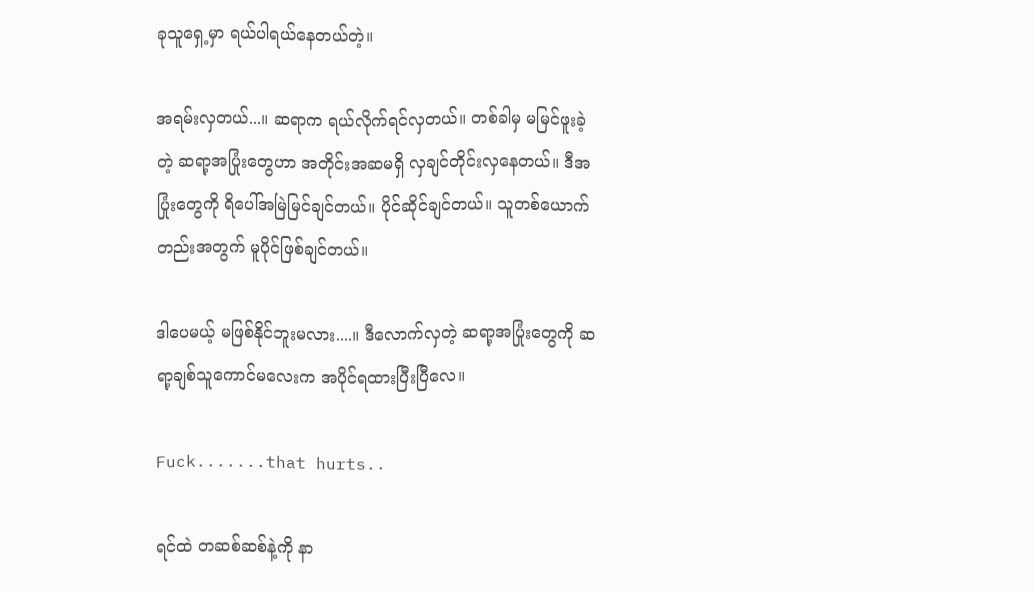ခုသူရှေ့မှာ ရယ်ပါရယ်နေတယ်တဲ့။

အရမ်းလှတယ်...။ ဆရာက ရယ်လိုက်ရင်လှတယ်။ တစ်ခါမှ မမြင်ဖူးခဲ့တဲ့ ဆရာ့အပြုံးတွေဟာ အတိုင်းအဆမရှိ လှချင်တိုင်းလှနေတယ်။ ဒီအပြုံးတွေကို ရိပေါ်အမြဲမြင်ချင်တယ်။ ပိုင်ဆိုင်ချင်တယ်။ သူတစ်ယောက်တည်းအတွက် မူပိုင်ဖြစ်ချင်တယ်။

ဒါပေမယ့် မဖြစ်နိုင်ဘူးမလား....။ ဒီလောက်လှတဲ့ ဆရာ့အပြုံးတွေကို ဆရာ့ချစ်သူကောင်မလေးက အပိုင်ရထားပြီးပြီလေ။

Fuck.......that hurts..

ရင်ထဲ တဆစ်ဆစ်နဲ့ကို နာ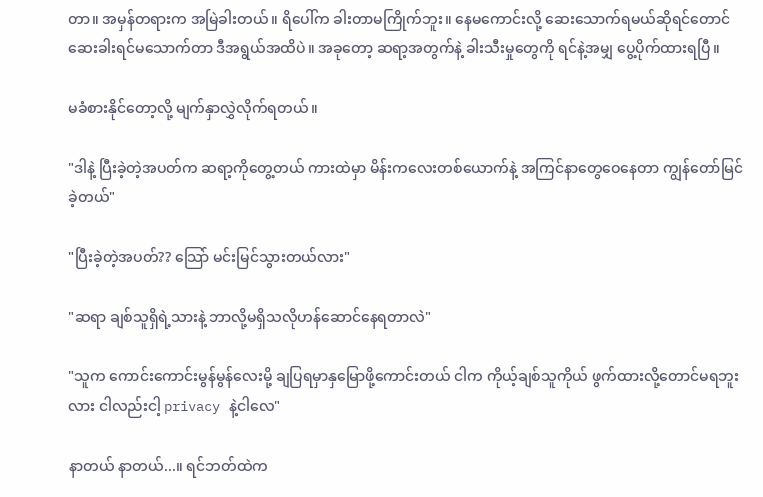တာ။ အမှန်တရားက အမြဲခါးတယ်။ ရိပေါ်က ခါးတာမကြိုက်ဘူး။ နေမကောင်းလို့ ဆေးသောက်ရမယ်ဆိုရင်တောင် ဆေးခါးရင်မသောက်တာ ဒီအရွယ်အထိပဲ။ အခုတော့ ဆရာ့အတွက်နဲ့ ခါးသီးမှုတွေကို ရင်နဲ့အမျှ ပွေ့ပိုက်ထားရပြီ။

မခံစားနိုင်တော့လို့ မျက်နှာလွှဲလိုက်ရတယ်။

"ဒါနဲ့ ပြီးခဲ့တဲ့အပတ်က ဆရာ့ကိုတွေ့တယ် ကားထဲမှာ မိန်းကလေးတစ်ယောက်နဲ့ အကြင်နာတွေဝေနေတာ ကျွန်တော်မြင်ခဲ့တယ်"

"ပြီးခဲ့တဲ့အပတ်?? သြော် မင်းမြင်သွားတယ်လား"

"ဆရာ ချစ်သူရှိရဲ့သားနဲ့ ဘာလို့မရှိသလိုဟန်ဆောင်နေရတာလဲ"

"သူက ကောင်းကောင်းမွန်မွန်လေးမို့ ချပြရမှာနှမြောဖို့ကောင်းတယ် ငါက ကိုယ့်ချစ်သူကိုယ် ဖွက်ထားလို့တောင်မရဘူးလား ငါလည်းငါ့ privacy နဲ့ငါလေ"

နာတယ် နာတယ်...။ ရင်ဘတ်ထဲက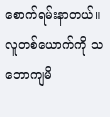စောက်ရမ်းနာတယ်။ လူတစ်ယောက်ကို သဘောကျမိ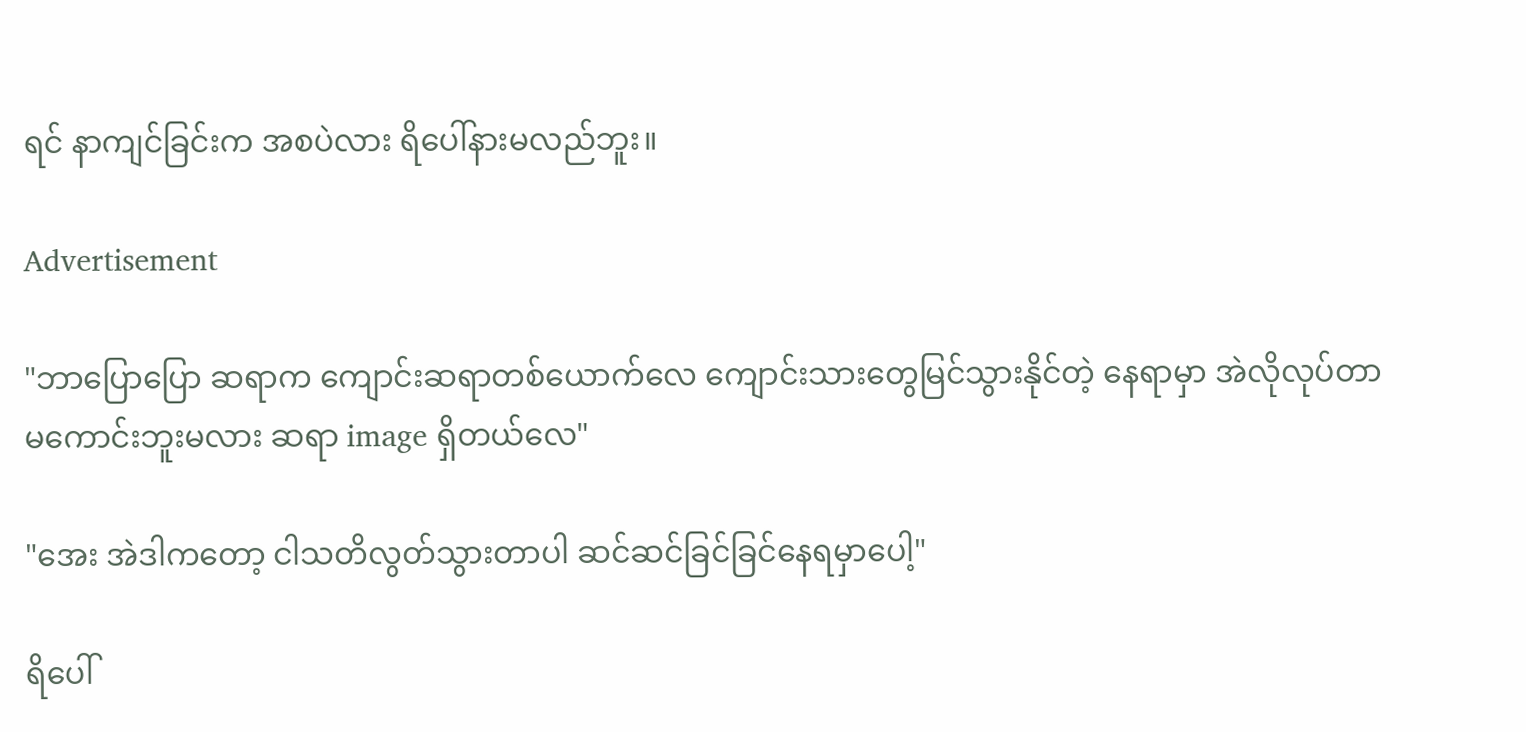ရင် နာကျင်ခြင်းက အစပဲလား ရိပေါ်နားမလည်ဘူး။

Advertisement

"ဘာပြောပြော ဆရာက ကျောင်းဆရာတစ်ယောက်လေ ကျောင်းသားတွေမြင်သွားနိုင်တဲ့ နေရာမှာ အဲလိုလုပ်တာမကောင်းဘူးမလား ဆရာ image ရှိတယ်လေ"

"အေး အဲဒါကတော့ ငါသတိလွတ်သွားတာပါ ဆင်ဆင်ခြင်ခြင်နေရမှာပေါ့"

ရိပေါ်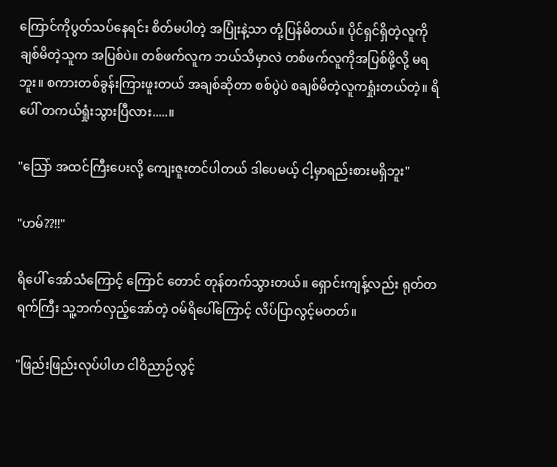ကြောင်ကိုပွတ်သပ်နေရင်း စိတ်မပါတဲ့ အပြုံးနဲ့သာ တုံ့ပြန်မိတယ်။ ပိုင်ရှင်ရှိတဲ့လူကို ချစ်မိတဲ့သူက အပြစ်ပဲ။ တစ်ဖက်လူက ဘယ်သိမှာလဲ တစ်ဖက်လူကိုအပြစ်ဖို့လို့ မရဘူး။ စကားတစ်ခွန်းကြားဖူးတယ် အချစ်ဆိုတာ စစ်ပွဲပဲ စချစ်မိတဲ့လူကရှုံးတယ်တဲ့။ ရိပေါ် တကယ်ရှုံးသွားပြီလား.....။

"သြော် အထင်ကြီးပေးလို့ ကျေးဇူးတင်ပါတယ် ဒါပေမယ့် ငါ့မှာရည်းစားမရှိဘူး"

"ဟမ်??!!"

ရိပေါ် အော်သံကြောင့် ကြောင် တောင် တုန်တက်သွားတယ်။ ရှောင်းကျန့်လည်း ရုတ်တရက်ကြီး သူ့ဘက်လှည့်အော်တဲ့ ဝမ်ရိပေါ်ကြောင့် လိပ်ပြာလွင့်မတတ်။

"ဖြည်းဖြည်းလုပ်ပါဟ ငါဝိညာဉ်လွင့်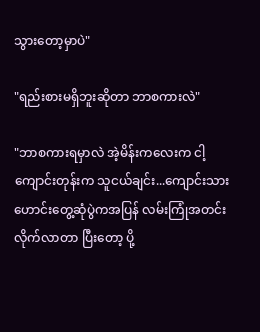သွားတော့မှာပဲ"

"ရည်းစားမရှိဘူးဆိုတာ ဘာစကားလဲ"

"ဘာစကားရမှာလဲ အဲ့မိန်းကလေးက ငါ့ကျောင်းတုန်းက သူငယ်ချင်း...ကျောင်းသားဟောင်းတွေ့ဆုံပွဲကအပြန် လမ်းကြုံအတင်းလိုက်လာတာ ပြီးတော့ ပို့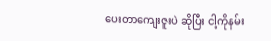ပေးတာကျေးဇူးပဲ ဆိုပြီး ငါ့ကိုနမ်း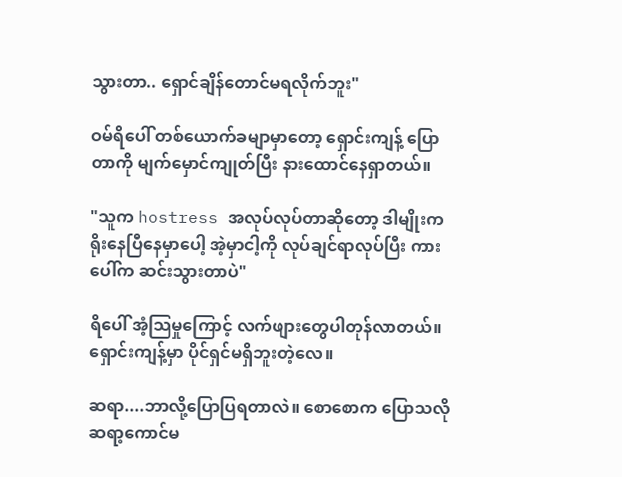သွားတာ.. ရှောင်ချိန်တောင်မရလိုက်ဘူး"

ဝမ်ရိပေါ် တစ်ယောက်ခမျာမှာတော့ ရှောင်းကျန့် ပြောတာကို မျက်မှောင်ကျုတ်ပြီး နားထောင်နေရှာတယ်။

"သူက hostress အလုပ်လုပ်တာဆိုတော့ ဒါမျိုးက ရိုးနေပြီနေမှာပေါ့ အဲ့မှာငါ့ကို လုပ်ချင်ရာလုပ်ပြီး ကားပေါ်က ဆင်းသွားတာပဲ"

ရိပေါ် အံ့သြမှုကြောင့် လက်ဖျားတွေပါတုန်လာတယ်။ ရှောင်းကျန့်မှာ ပိုင်ရှင်မရှိဘူးတဲ့လေ။

ဆရာ....ဘာလို့ပြောပြရတာလဲ။ စောစောက ပြောသလို ဆရာ့ကောင်မ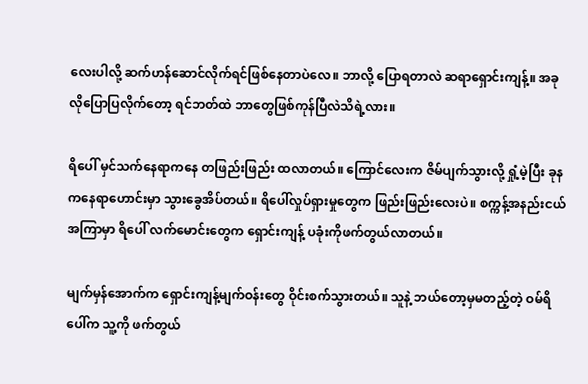လေးပါလို့ ဆက်ဟန်ဆောင်လိုက်ရင်ဖြစ်နေတာပဲလေ။ ဘာလို့ ပြောရတာလဲ ဆရာရှောင်းကျန့်။ အခုလိုပြောပြလိုက်တော့ ရင်ဘတ်ထဲ ဘာတွေဖြစ်ကုန်ပြီလဲသိရဲ့လား။

ရိပေါ် မှင်သက်နေရာကနေ တဖြည်းဖြည်း ထလာတယ်။ ကြောင်လေးက ဇိမ်ပျက်သွားလို့ ရှုံ့မဲ့ပြီး ခုနကနေရာဟောင်းမှာ သွားခွေအိပ်တယ်။ ရိပေါ်လှုပ်ရှားမှုတွေက ဖြည်းဖြည်းလေးပဲ။ စက္ကန့်အနည်းငယ်အကြာမှာ ရိပေါ် လက်မောင်းတွေက ရှောင်းကျန့် ပခုံးကိုဖက်တွယ်လာတယ်။

မျက်မှန်အောက်က ရှောင်းကျန့်မျက်ဝန်းတွေ ဝိုင်းစက်သွားတယ်။ သူနဲ့ ဘယ်တော့မှမတည့်တဲ့ ဝမ်ရိပေါ်က သူ့ကို ဖက်တွယ်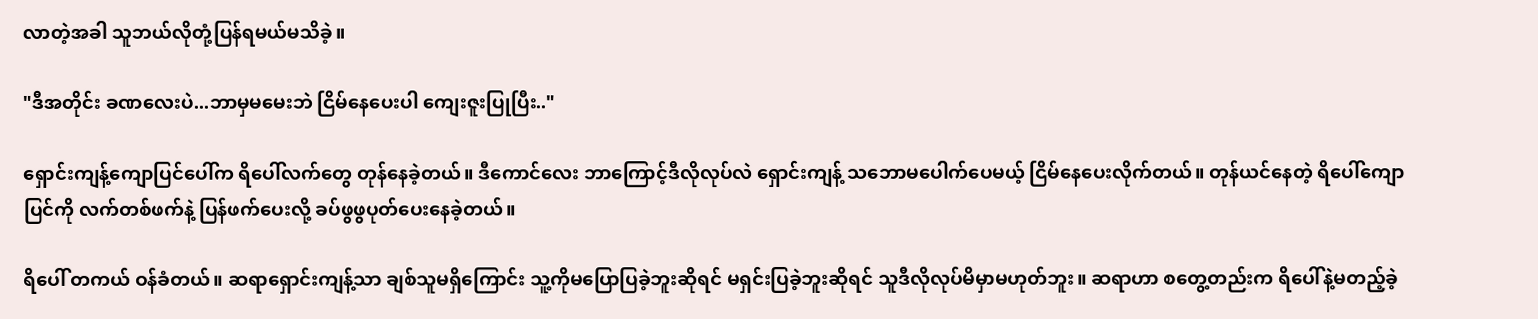လာတဲ့အခါ သူဘယ်လိုတုံ့ပြန်ရမယ်မသိခဲ့။

"ဒီအတိုင်း ခဏလေးပဲ...ဘာမှမမေးဘဲ ငြိမ်နေပေးပါ ကျေးဇူးပြုပြီး.."

ရှောင်းကျန့်ကျောပြင်ပေါ်က ရိပေါ်လက်တွေ တုန်နေခဲ့တယ်။ ဒီကောင်လေး ဘာကြောင့်ဒီလိုလုပ်လဲ ရှောင်းကျန့် သဘောမပေါက်ပေမယ့် ငြိမ်နေပေးလိုက်တယ်။ တုန်ယင်နေတဲ့ ရိပေါ်ကျောပြင်ကို လက်တစ်ဖက်နဲ့ ပြန်ဖက်ပေးလို့ ခပ်ဖွဖွပုတ်ပေးနေခဲ့တယ်။

ရိပေါ် တကယ် ဝန်ခံတယ်။ ဆရာရှောင်းကျန့်သာ ချစ်သူမရှိကြောင်း သူ့ကိုမပြောပြခဲ့ဘူးဆိုရင် မရှင်းပြခဲ့ဘူးဆိုရင် သူဒီလိုလုပ်မိမှာမဟုတ်ဘူး။ ဆရာဟာ စတွေ့တည်းက ရိပေါ်နဲ့မတည့်ခဲ့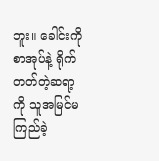ဘူး။ ခေါင်းကိုစာအုပ်နဲ့ ရိုက်တတ်တဲ့ဆရာ့ကို သူအမြင်မကြည်ခဲ့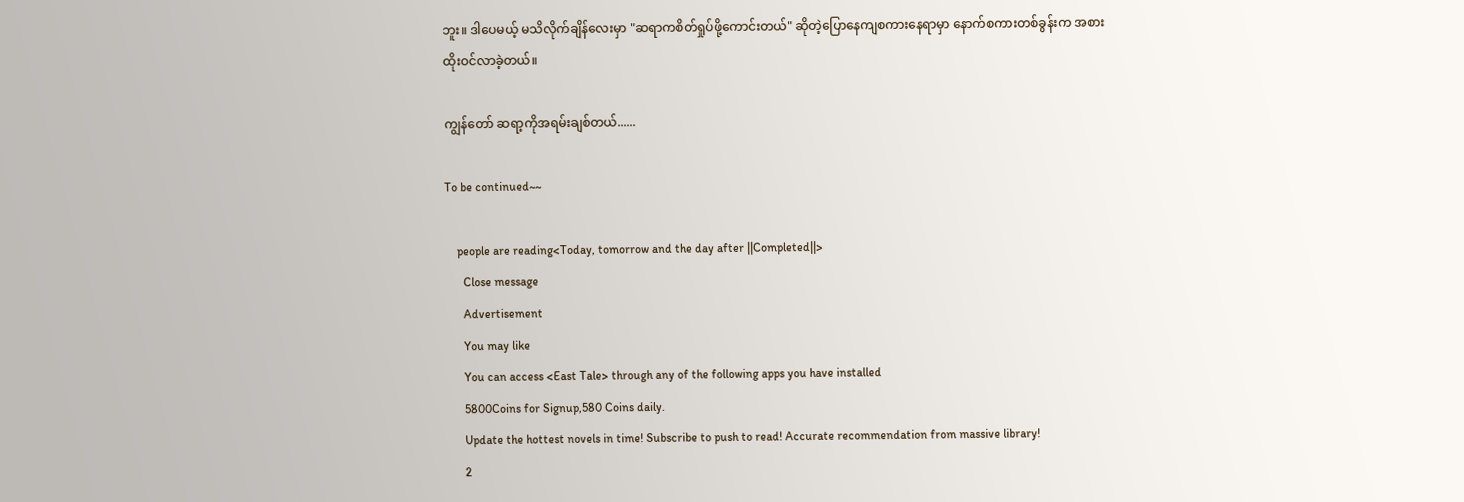ဘူး။ ဒါပေမယ့် မသိလိုက်ချိန်လေးမှာ "ဆရာကစိတ်ရှုပ်ဖို့ကောင်းတယ်" ဆိုတဲ့ပြောနေကျစကားနေရာမှာ နောက်စကားတစ်ခွန်းက အစားထိုးဝင်လာခဲ့တယ်။

ကျွန်တော် ဆရာ့ကိုအရမ်းချစ်တယ်......

To be continued~~

    people are reading<Today, tomorrow and the day after ||Completed||>
      Close message
      Advertisement
      You may like
      You can access <East Tale> through any of the following apps you have installed
      5800Coins for Signup,580 Coins daily.
      Update the hottest novels in time! Subscribe to push to read! Accurate recommendation from massive library!
      2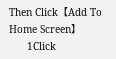Then Click【Add To Home Screen】
      1Click